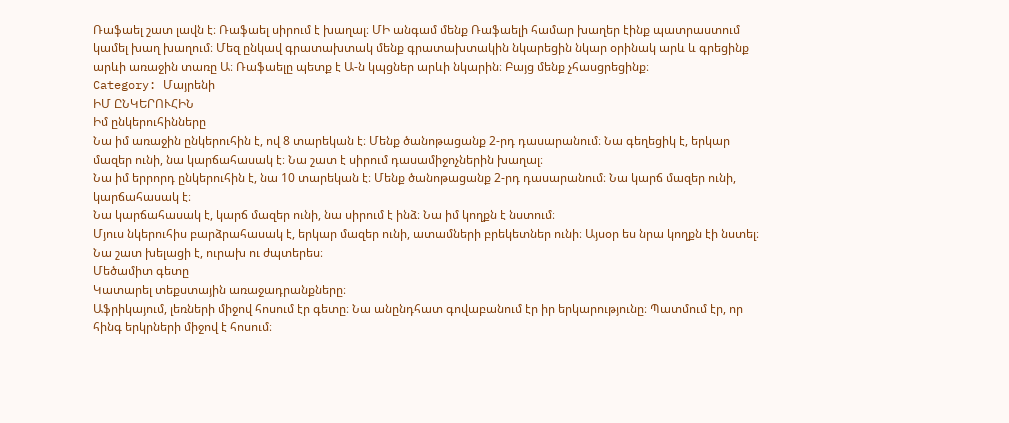Ռաֆաել շատ լավն է։ Ռաֆաել սիրում է խաղալ։ ՄԻ անգամ մենք Ռաֆաելի համար խաղեր էինք պատրաստում կամել խաղ խաղում։ Մեզ ընկավ գրատախտակ մենք գրատախտակին նկարեցին նկար օրինակ արև և գրեցինք արևի առաջին տառը Ա։ Ռաֆաելը պետք է Ա-ն կպցներ արևի նկարին։ Բայց մենք չհասցրեցինք։
Category: Մայրենի
ԻՄ ԸՆԿԵՐՈՒՀԻՆ
Իմ ընկերուհինները
Նա իմ առաջին ընկերուհին է, ով 8 տարեկան է։ Մենք ծանոթացանք 2-րդ դասարանում։ Նա գեղեցիկ է, երկար մազեր ունի, նա կարճահասակ է։ Նա շատ է սիրում դասամիջոչներին խաղալ։
Նա իմ երրորդ ընկերուհին է, նա 10 տարեկան է։ Մենք ծանոթացանք 2-րդ դասարանում։ Նա կարճ մազեր ունի, կարճահասակ է։
Նա կարճահասակ է, կարճ մազեր ունի, նա սիրում է ինձ։ Նա իմ կողքն է նստում։
Մյուս նկերուհիս բարձրահասակ է, երկար մազեր ունի, ատամների բրեկետներ ունի։ Այսօր ես նրա կողքն էի նստել։
Նա շատ խելացի է, ուրախ ու ժպտերես։
Մեծամիտ գետը
Կատարել տեքստային առաջադրանքները։
Աֆրիկայում, լեռների միջով հոսում էր գետը։ Նա անընդհատ գովաբանում էր իր երկարությունը։ Պատմում էր, որ հինգ երկրների միջով է հոսում։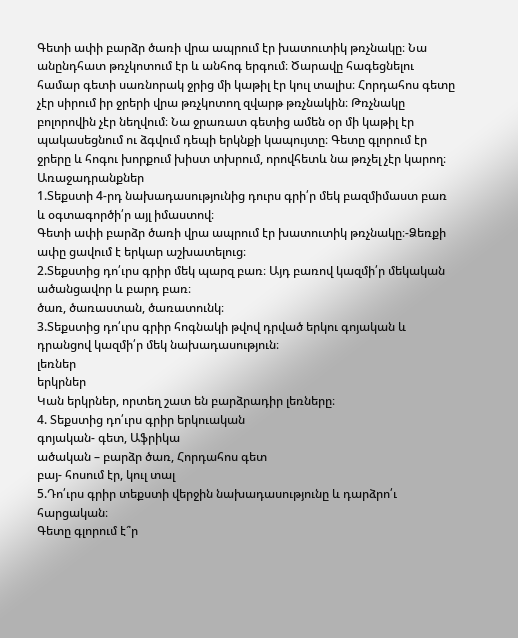Գետի ափի բարձր ծառի վրա ապրում էր խատուտիկ թռչնակը։ Նա անընդհատ թռչկոտում էր և անհոգ երգում։ Ծարավը հագեցնելու համար գետի սառնորակ ջրից մի կաթիլ էր կուլ տալիս։ Հորդահոս գետը չէր սիրում իր ջրերի վրա թռչկոտող զվարթ թռչնակին։ Թռչնակը բոլորովին չէր նեղվում։ Նա ջրառատ գետից ամեն օր մի կաթիլ էր պակասեցնում ու ձգվում դեպի երկնքի կապույտը։ Գետը գլորում էր ջրերը և հոգու խորքում խիստ տխրում, որովհետև նա թռչել չէր կարող։
Առաջադրանքներ
1.Տեքստի 4-րդ նախադասությունից դուրս գրի՛ր մեկ բազմիմաստ բառ և օգտագործի՛ր այլ իմաստով։
Գետի ափի բարձր ծառի վրա ապրում էր խատուտիկ թռչնակը։-Ձեռքի ափը ցավում է երկար աշխատելուց։
2.Տեքստից դո՛ւրս գրիր մեկ պարզ բառ։ Այդ բառով կազմի՛ր մեկական ածանցավոր և բարդ բառ։
ծառ, ծառաստան, ծառատունկ։
3.Տեքստից դո՛ւրս գրիր հոգնակի թվով դրված երկու գոյական և դրանցով կազմի՛ր մեկ նախադասություն։
լեռներ
երկրներ
Կան երկրներ, որտեղ շատ են բարձրադիր լեռները։
4. Տեքստից դո՛ւրս գրիր երկուական
գոյական- գետ, Աֆրիկա
ածական – բարձր ծառ, Հորդահոս գետ
բայ- հոսում էր, կուլ տալ
5.Դո՛ւրս գրիր տեքստի վերջին նախադասությունը և դարձրո՛ւ հարցական։
Գետը գլորում է՞ր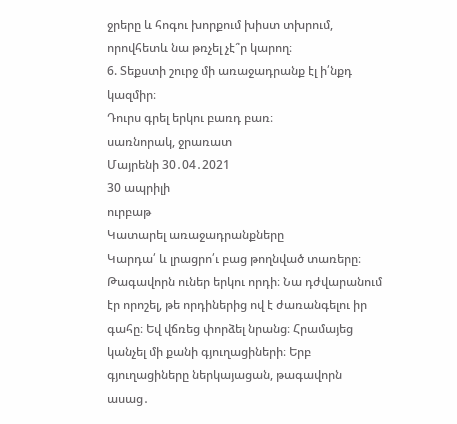ջրերը և հոգու խորքում խիստ տխրում, որովհետև նա թռչել չէ՞ր կարող։
6. Տեքստի շուրջ մի առաջադրանք էլ ի՛նքդ կազմիր։
Դուրս գրել երկու բառդ բառ։
սառնորակ, ջրառատ
Մայրենի 30․04․2021
30 ապրիլի
ուրբաթ
Կատարել առաջադրանքները
Կարդա՛ և լրացրո՛ւ բաց թողնված տառերը։
Թագավորն ուներ երկու որդի։ Նա դժվարանում էր որոշել, թե որդիներից ով է ժառանգելու իր գահը։ Եվ վճռեց փորձել նրանց։ Հրամայեց կանչել մի քանի գյուղացիների։ Երբ գյուղացիները ներկայացան, թագավորն ասաց․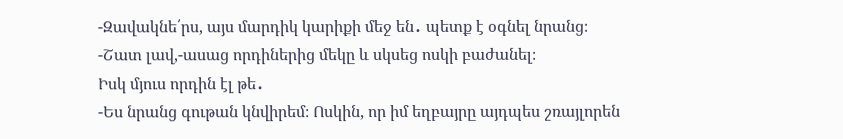-Զավակնե՛րս, այս մարդիկ կարիքի մեջ են․ պետք է օգնել նրանց։
-Շատ լավ,-ասաց որդիներից մեկը և սկսեց ոսկի բաժանել։
Իսկ մյուս որդին էլ թե․
-Ես նրանց գութան կնվիրեմ։ Ոսկին, որ իմ եղբայրը այդպես շռայլորեն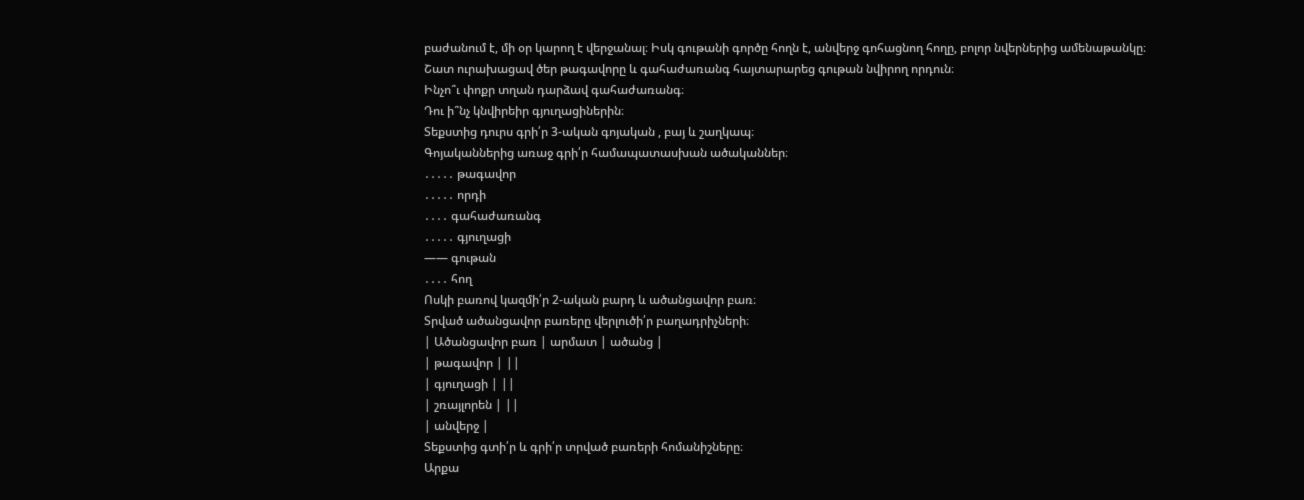բաժանում է, մի օր կարող է վերջանալ։ Իսկ գութանի գործը հողն է, անվերջ գոհացնող հողը, բոլոր նվերներից ամենաթանկը։
Շատ ուրախացավ ծեր թագավորը և գահաժառանգ հայտարարեց գութան նվիրող որդուն։
Ինչո՞ւ փոքր տղան դարձավ գահաժառանգ։
Դու ի՞նչ կնվիրեիր գյուղացիներին։
Տեքստից դուրս գրի՛ր 3-ական գոյական , բայ և շաղկապ։
Գոյականներից առաջ գրի՛ր համապատասխան ածականներ։
․․․․․ թագավոր
․․․․․ որդի
․․․․ գահաժառանգ
․․․․․ գյուղացի
—— գութան
․․․․ հող
Ոսկի բառով կազմի՛ր 2-ական բարդ և ածանցավոր բառ։
Տրված ածանցավոր բառերը վերլուծի՛ր բաղադրիչների։
| Ածանցավոր բառ | արմատ | ածանց |
| թագավոր | ||
| գյուղացի | ||
| շռայլորեն | ||
| անվերջ |
Տեքստից գտի՛ր և գրի՛ր տրված բառերի հոմանիշները։
Արքա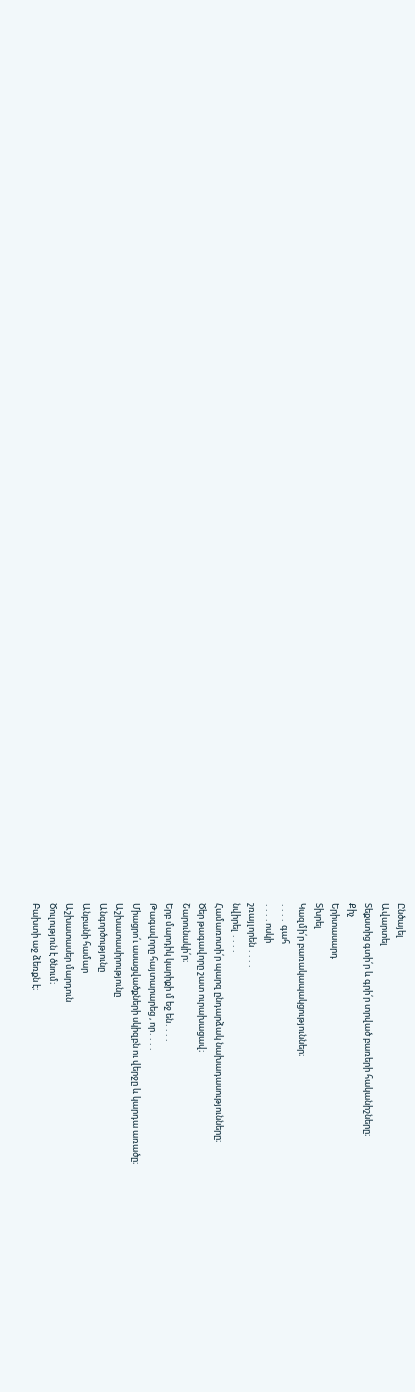Ընծայել
Ավարտել
Տեքստից գտի՛ր և գրի՛ր տրված բառերի հականիշները։
Քիչ
Երիտասարդ
Տխրել
Կազմի՛ր բառակապակցություններ։
․․․․ գահ
․․․․ոսկի
շռայլորեն ․․․․
նվիրել ․․․․
Համառոտի՛ր պարզ ընդարձակ նախադասությունները։
Ծեր թագավորը շատ ուրախացավ։
Շարունակի՛ր։
Երբ մարդիկ կարիքի մ եջ են․․․․
Թագավորը հայտարարեց , որ․․․․
Միացրո՛ւ ասացվածքների սկիզբն ու վերջը և կարդա առածը։
Աշխատասիրությունը
Անգործությունը
Անբանի համար
Աշխատասեր մարդուն
Ծուլություն է ծնում։
Բախտի աջ ձեռքն է։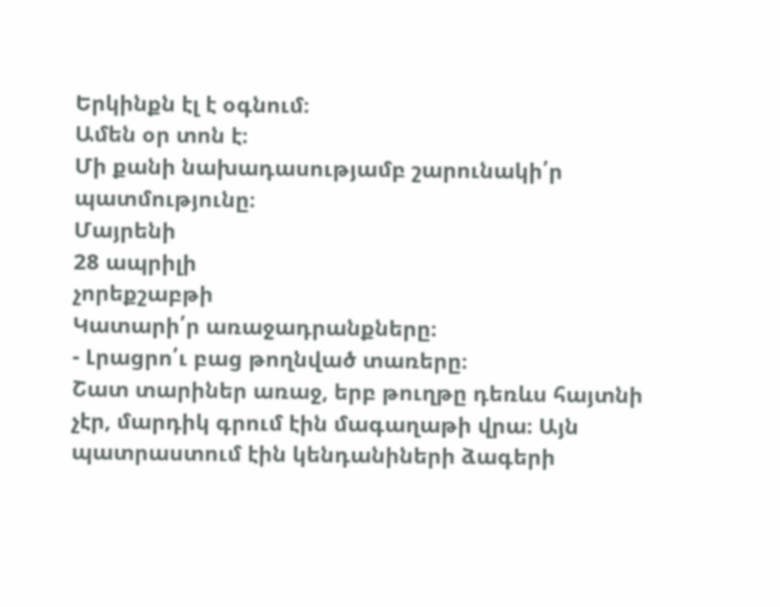Երկինքն էլ է օգնում։
Ամեն օր տոն է։
Մի քանի նախադասությամբ շարունակի՛ր պատմությունը։
Մայրենի
28 ապրիլի
չորեքշաբթի
Կատարի՛ր առաջադրանքները։
- Լրացրո՛ւ բաց թողնված տառերը։
Շատ տարիներ առաջ, երբ թուղթը դեռևս հայտնի չէր, մարդիկ գրում էին մագաղաթի վրա։ Այն պատրաստում էին կենդանիների ձագերի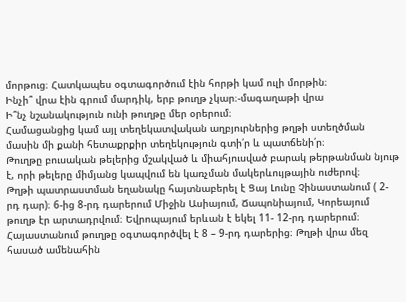մորթուց։ Հատկապես օգտագործում էին հորթի կամ ուլի մորթին։
Ինչի՞ վրա էին գրում մարդիկ, երբ թուղթ չկար։-մագաղաթի վրա
Ի՞նչ նշանակություն ունի թուղթը մեր օրերում։
Համացանցից կամ այլ տեղեկատվական աղբյուրներից թղթի ստեղծման մասին մի քանի հետաքրքիր տեղեկություն գտի՛ր և պատճենի՛ր։
Թուղթը բուսական թելերից մշակված և միահյուսված բարակ թերթանման նյութ է, որի թելերը միմյանց կապվում են կառչման մակերևույթային ուժերով։
Թղթի պատրաստման եղանակը հայտնաբերել է Ցայ Լունը Չինաստանում ( 2-րդ դար)։ 6-ից 8-րդ դարերում Միջին Ասիայում, Ճապոնիայում, Կորեայում թուղթ էր արտադրվում։ Եվրոպայում երևան է եկել 11- 12-րդ դարերում։ Հայաստանում թուղթը օգտագործվել է 8 – 9-րդ դարերից։ Թղթի վրա մեզ հասած ամենահին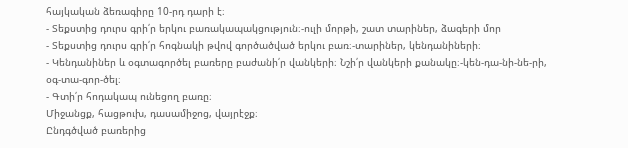հայկական ձեռագիրը 10-րդ դարի է։
- Տեքստից դուրս գրի՛ր երկու բառակապակցություն։-ուլի մորթի, շատ տարիներ, ձագերի մոր
- Տեքստից դուրս գրի՛ր հոգնակի թվով գործածված երկու բառ։-տարիներ, կենդանիների։
- Կենդանիներ և օգտագործել բառերը բաժանի՛ր վանկերի։ Նշի՛ր վանկերի քանակը։-կեն-դա-նի-նե-րի, օգ-տա-գոր-ծել։
- Գտի՛ր հոդակապ ունեցող բառը։
Միջանցք, հացթուխ, դասամիջոց, վայրէջք։
Ընդգծված բառերից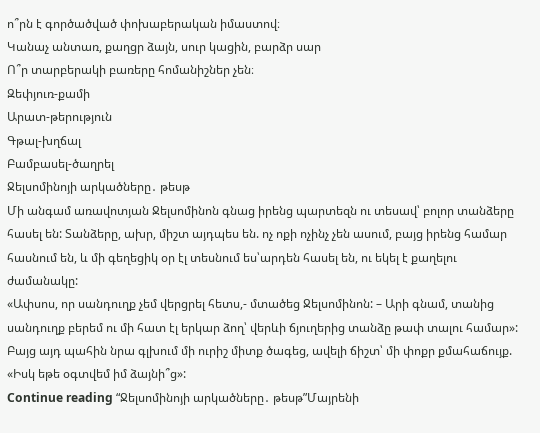ո՞րն է գործածված փոխաբերական իմաստով։
Կանաչ անտառ, քաղցր ձայն, սուր կացին, բարձր սար
Ո՞ր տարբերակի բառերը հոմանիշներ չեն։
Զեփյուռ-քամի
Արատ-թերություն
Գթալ-խղճալ
Բամբասել-ծաղրել
Ջելսոմինոյի արկածները․ թեսթ
Մի անգամ առավոտյան Ջելսոմինոն գնաց իրենց պարտեզն ու տեսավ՝ բոլոր տանձերը հասել են: Տանձերը, ախր, միշտ այդպես են. ոչ ոքի ոչինչ չեն ասում, բայց իրենց համար հասնում են, և մի գեղեցիկ օր էլ տեսնում ես՝արդեն հասել են, ու եկել է քաղելու ժամանակը:
«Ափսոս, որ սանդուղք չեմ վերցրել հետս,- մտածեց Ջելսոմինոն: – Արի գնամ, տանից սանդուղք բերեմ ու մի հատ էլ երկար ձող՝ վերևի ճյուղերից տանձը թափ տալու համար»:
Բայց այդ պահին նրա գլխում մի ուրիշ միտք ծագեց, ավելի ճիշտ՝ մի փոքր քմահաճույք. «Իսկ եթե օգտվեմ իմ ձայնի՞ց»:
Continue reading “Ջելսոմինոյի արկածները․ թեսթ”Մայրենի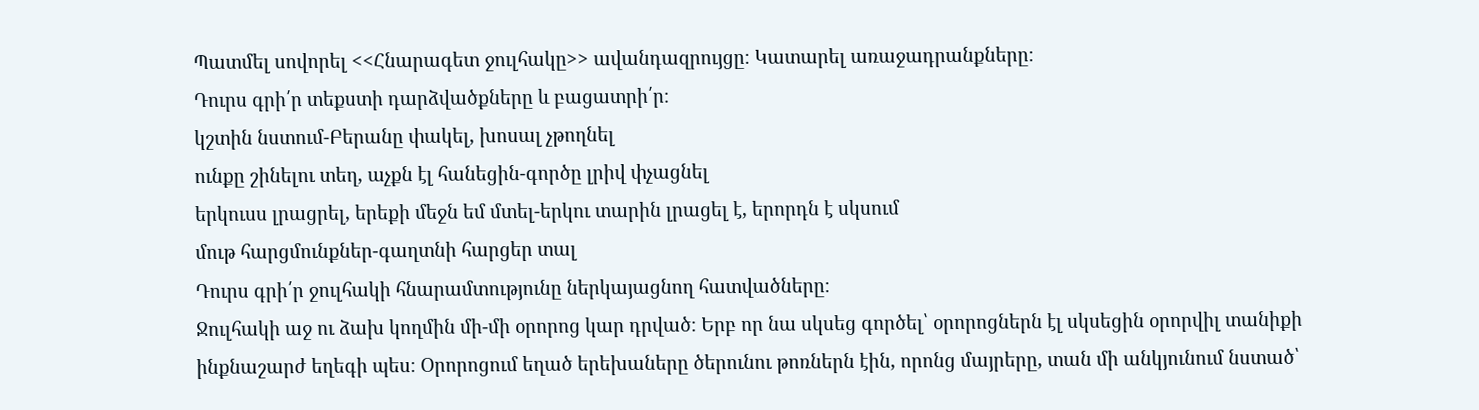Պատմել սովորել <<Հնարագետ ջուլհակը>> ավանդազրույցը։ Կատարել առաջադրանքները։
Դուրս գրի՛ր տեքստի դարձվածքները և բացատրի՛ր։
կշտին նստում-Բերանը փակել, խոսալ չթողնել
ունքը շինելու տեղ, աչքն էլ հանեցին-գործը լրիվ փչացնել
երկուսս լրացրել, երեքի մեջն եմ մտել-երկու տարին լրացել է, երորդն է սկսում
մութ հարցմունքներ-գաղտնի հարցեր տալ
Դուրս գրի՛ր ջուլհակի հնարամտությունը ներկայացնող հատվածները։
Ջուլհակի աջ ու ձախ կողմին մի-մի օրորոց կար դրված։ Երբ որ նա սկսեց գործել՝ օրորոցներն էլ սկսեցին օրորվիլ տանիքի ինքնաշարժ եղեգի պես։ Օրորոցում եղած երեխաները ծերունու թոռներն էին, որոնց մայրերը, տան մի անկյունում նստած՝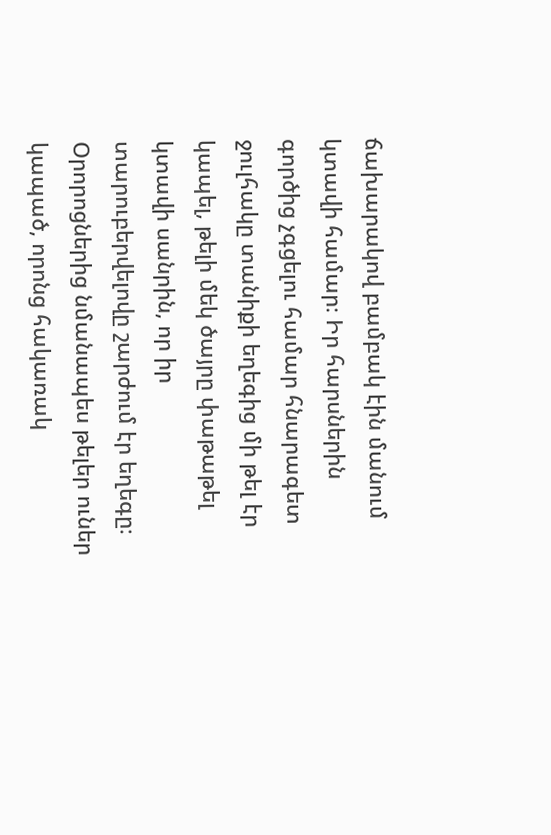ճախարակով բամբակ էին մանում կտավի համար։ Իր հարսներին գործից չգցելու համար հնարագետ ջուլհակը տանիքի եղեգից մի թել էր կապել, թելի մեկ ծայրը փաթաթել կտավի սանրին, որ իր տարուբերվելովը շարժում էր եղեգը։ Օրորոցներից նմանապես թելեր ուներ կապած, որոնց հակառակ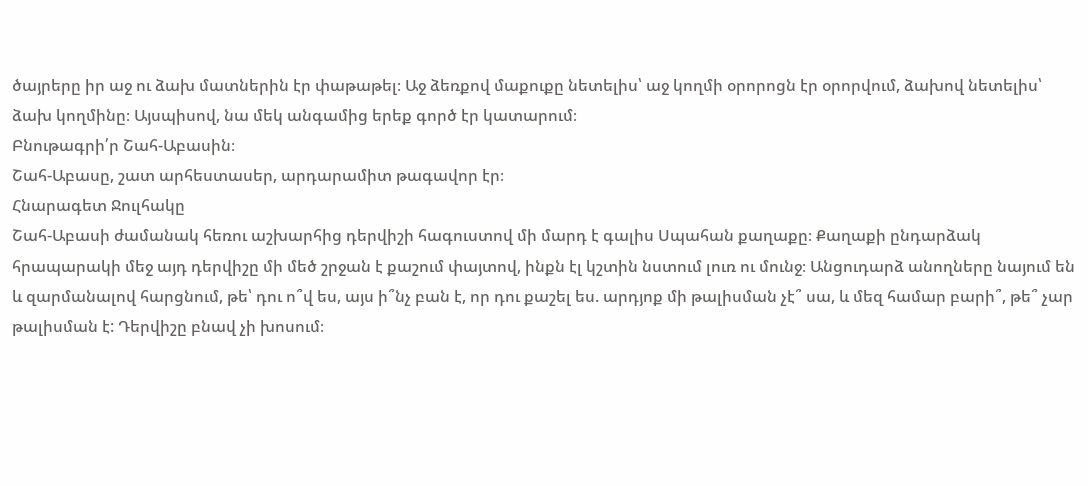ծայրերը իր աջ ու ձախ մատներին էր փաթաթել։ Աջ ձեռքով մաքուքը նետելիս՝ աջ կողմի օրորոցն էր օրորվում, ձախով նետելիս՝ ձախ կողմինը։ Այսպիսով, նա մեկ անգամից երեք գործ էր կատարում։
Բնութագրի՛ր Շահ-Աբասին։
Շահ-Աբասը, շատ արհեստասեր, արդարամիտ թագավոր էր։
Հնարագետ Ջուլհակը
Շահ-Աբասի ժամանակ հեռու աշխարհից դերվիշի հագուստով մի մարդ է գալիս Սպահան քաղաքը։ Քաղաքի ընդարձակ հրապարակի մեջ այդ դերվիշը մի մեծ շրջան է քաշում փայտով, ինքն էլ կշտին նստում լուռ ու մունջ։ Անցուդարձ անողները նայում են և զարմանալով հարցնում, թե՝ դու ո՞վ ես, այս ի՞նչ բան է, որ դու քաշել ես. արդյոք մի թալիսման չէ՞ սա, և մեզ համար բարի՞, թե՞ չար թալիսման է: Դերվիշը բնավ չի խոսում։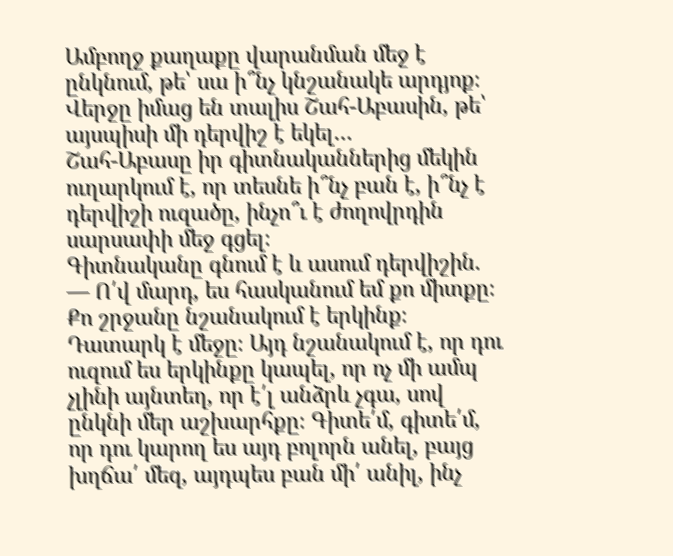Ամբողջ քաղաքը վարանման մեջ է ընկնում, թե՝ սա ի՞նչ կնշանակե արդյոք։ Վերջը իմաց են տալիս Շահ-Աբասին, թե՝ այսպիսի մի դերվիշ է եկել…
Շահ-Աբասը իր գիտնականներից մեկին ուղարկում է, որ տեսնե ի՞նչ բան է, ի՞նչ է դերվիշի ուզածը, ինչո՞ւ է ժողովրդին սարսափի մեջ գցել։
Գիտնականը գնում է և ասում դերվիշին. — Ո՛վ մարդ, ես հասկանում եմ քո միտքը։ Քո շրջանը նշանակում է երկինք։ Դատարկ է մեջը։ Այդ նշանակում է, որ դու ուզում ես երկինքը կապել, որ ոչ մի ամպ չլինի այնտեղ, որ է՛լ անձրև չգա, սով ընկնի մեր աշխարհքը։ Գիտե՛մ, գիտե՛մ, որ դու կարող ես այդ բոլորն անել, բայց խղճա՛ մեզ, այդպես բան մի՛ անիլ, ինչ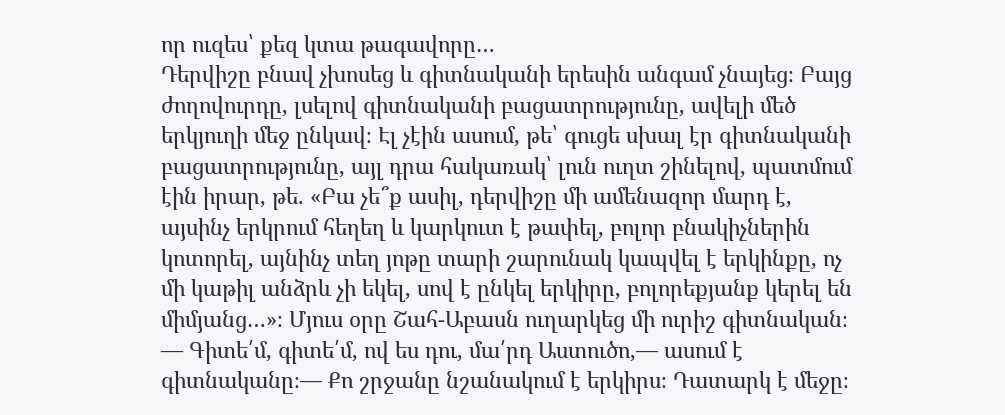որ ուզես՝ քեզ կտա թագավորը…
Դերվիշը բնավ չխոսեց և գիտնականի երեսին անգամ չնայեց։ Բայց ժողովուրդը, լսելով գիտնականի բացատրությունը, ավելի մեծ երկյուղի մեջ ընկավ։ Էլ չէին ասում, թե՝ գուցե սխալ էր գիտնականի բացատրությունը, այլ դրա հակառակ՝ լուն ուղտ շինելով, պատմում էին իրար, թե. «Բա չե՞ք ասիլ, դերվիշը մի ամենազոր մարդ է, այսինչ երկրում հեղեղ և կարկուտ է թափել, բոլոր բնակիչներին կոտորել, այնինչ տեղ յոթը տարի շարունակ կապվել է երկինքը, ոչ մի կաթիլ անձրև չի եկել, սով է ընկել երկիրը, բոլորեքյանք կերել են միմյանց…»։ Մյուս օրը Շահ-Աբասն ուղարկեց մի ուրիշ գիտնական։
— Գիտե՛մ, գիտե՛մ, ով ես դու, մա՛րդ Աստուծո,— ասում է գիտնականը։— Քո շրջանը նշանակում է երկիրս։ Դատարկ է մեջը։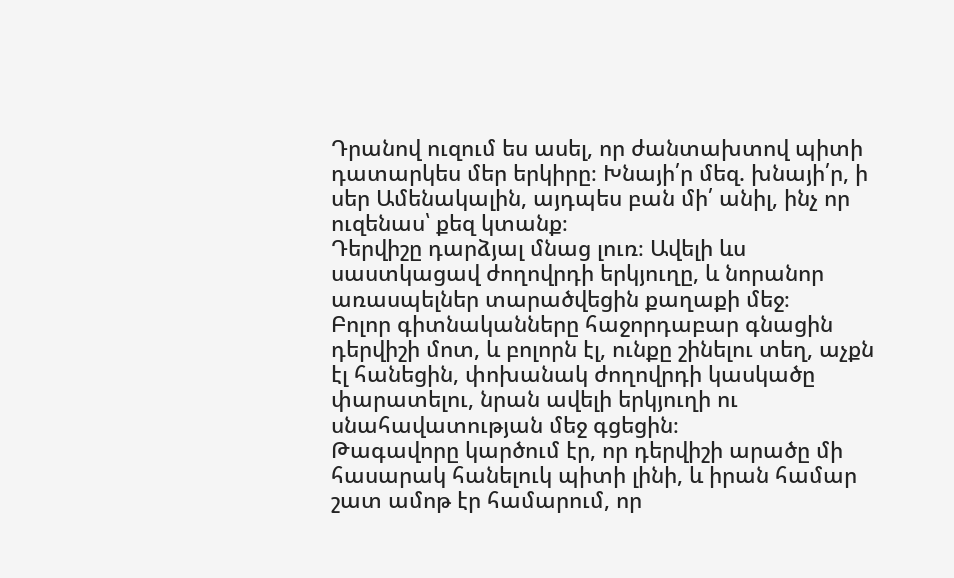Դրանով ուզում ես ասել, որ ժանտախտով պիտի դատարկես մեր երկիրը։ Խնայի՛ր մեզ. խնայի՛ր, ի սեր Ամենակալին, այդպես բան մի՛ անիլ, ինչ որ ուզենաս՝ քեզ կտանք։
Դերվիշը դարձյալ մնաց լուռ։ Ավելի ևս սաստկացավ ժողովրդի երկյուղը, և նորանոր առասպելներ տարածվեցին քաղաքի մեջ։
Բոլոր գիտնականները հաջորդաբար գնացին դերվիշի մոտ, և բոլորն էլ, ունքը շինելու տեղ, աչքն էլ հանեցին, փոխանակ ժողովրդի կասկածը փարատելու, նրան ավելի երկյուղի ու սնահավատության մեջ գցեցին։
Թագավորը կարծում էր, որ դերվիշի արածը մի հասարակ հանելուկ պիտի լինի, և իրան համար շատ ամոթ էր համարում, որ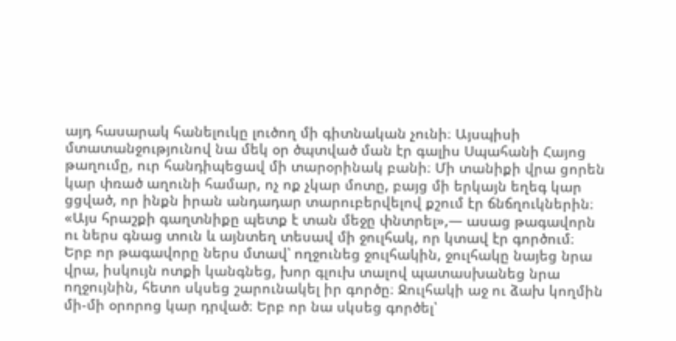այդ հասարակ հանելուկը լուծող մի գիտնական չունի։ Այսպիսի մտատանջությունով նա մեկ օր ծպտված ման էր գալիս Սպահանի Հայոց թաղումը, ուր հանդիպեցավ մի տարօրինակ բանի։ Մի տանիքի վրա ցորեն կար փռած աղունի համար, ոչ ոք չկար մոտը, բայց մի երկայն եղեգ կար ցցված, որ ինքն իրան անդադար տարուբերվելով քշում էր ճնճղուկներին։ «Այս հրաշքի գաղտնիքը պետք է տան մեջը փնտրել»,— ասաց թագավորն ու ներս գնաց տուն և այնտեղ տեսավ մի ջուլհակ, որ կտավ էր գործում։
Երբ որ թագավորը ներս մտավ՝ ողջունեց ջուլհակին, ջուլհակը նայեց նրա վրա, իսկույն ոտքի կանգնեց, խոր գլուխ տալով պատասխանեց նրա ողջույնին, հետո սկսեց շարունակել իր գործը։ Ջուլհակի աջ ու ձախ կողմին մի-մի օրորոց կար դրված։ Երբ որ նա սկսեց գործել՝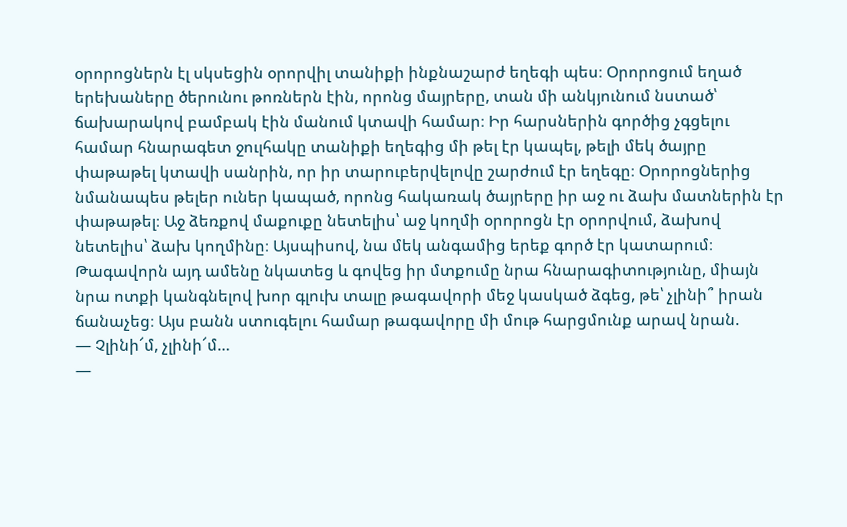օրորոցներն էլ սկսեցին օրորվիլ տանիքի ինքնաշարժ եղեգի պես։ Օրորոցում եղած երեխաները ծերունու թոռներն էին, որոնց մայրերը, տան մի անկյունում նստած՝ ճախարակով բամբակ էին մանում կտավի համար։ Իր հարսներին գործից չգցելու համար հնարագետ ջուլհակը տանիքի եղեգից մի թել էր կապել, թելի մեկ ծայրը փաթաթել կտավի սանրին, որ իր տարուբերվելովը շարժում էր եղեգը։ Օրորոցներից նմանապես թելեր ուներ կապած, որոնց հակառակ ծայրերը իր աջ ու ձախ մատներին էր փաթաթել։ Աջ ձեռքով մաքուքը նետելիս՝ աջ կողմի օրորոցն էր օրորվում, ձախով նետելիս՝ ձախ կողմինը։ Այսպիսով, նա մեկ անգամից երեք գործ էր կատարում։
Թագավորն այդ ամենը նկատեց և գովեց իր մտքումը նրա հնարագիտությունը, միայն նրա ոտքի կանգնելով խոր գլուխ տալը թագավորի մեջ կասկած ձգեց, թե՝ չլինի՞ իրան ճանաչեց։ Այս բանն ստուգելու համար թագավորը մի մութ հարցմունք արավ նրան.
— Չլինի՜մ, չլինի՜մ…
—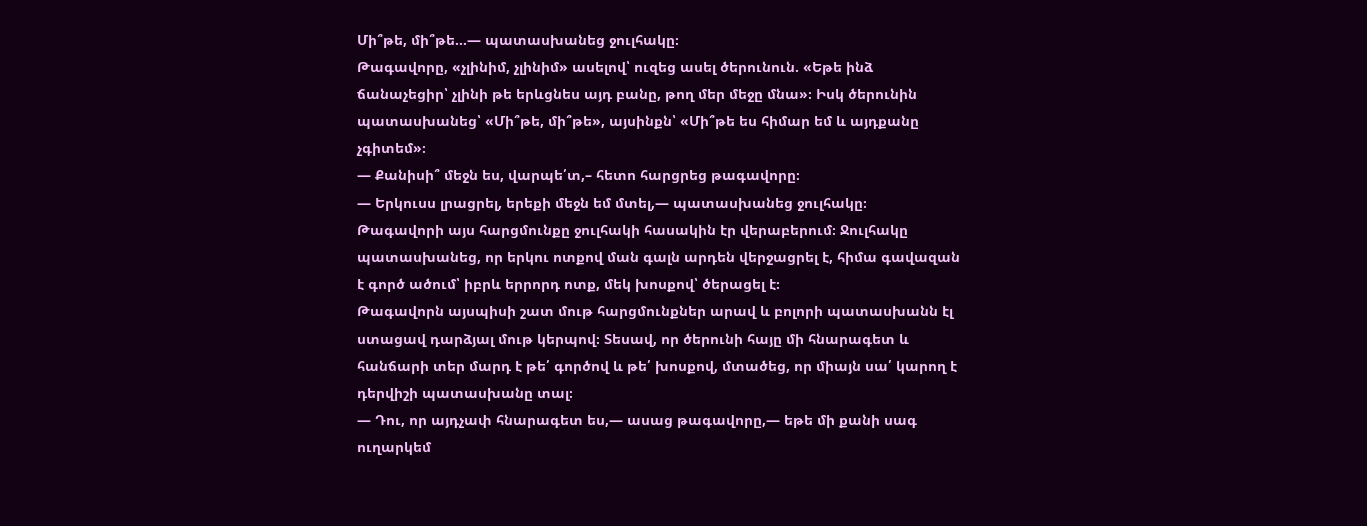Մի՞թե, մի՞թե…— պատասխանեց ջուլհակը։
Թագավորը, «չլինիմ, չլինիմ» ասելով՝ ուզեց ասել ծերունուն. «Եթե ինձ ճանաչեցիր՝ չլինի թե երևցնես այդ բանը, թող մեր մեջը մնա»։ Իսկ ծերունին պատասխանեց՝ «Մի՞թե, մի՞թե», այսինքն՝ «Մի՞թե ես հիմար եմ և այդքանը չգիտեմ»։
— Քանիսի՞ մեջն ես, վարպե՛տ,– հետո հարցրեց թագավորը։
— Երկուսս լրացրել, երեքի մեջն եմ մտել,— պատասխանեց ջուլհակը։
Թագավորի այս հարցմունքը ջուլհակի հասակին էր վերաբերում։ Ջուլհակը պատասխանեց, որ երկու ոտքով ման գալն արդեն վերջացրել է, հիմա գավազան է գործ ածում՝ իբրև երրորդ ոտք, մեկ խոսքով՝ ծերացել է։
Թագավորն այսպիսի շատ մութ հարցմունքներ արավ և բոլորի պատասխանն էլ ստացավ դարձյալ մութ կերպով։ Տեսավ, որ ծերունի հայը մի հնարագետ և հանճարի տեր մարդ է թե՛ գործով և թե՛ խոսքով, մտածեց, որ միայն սա՛ կարող է դերվիշի պատասխանը տալ։
— Դու, որ այդչափ հնարագետ ես,— ասաց թագավորը,— եթե մի քանի սագ ուղարկեմ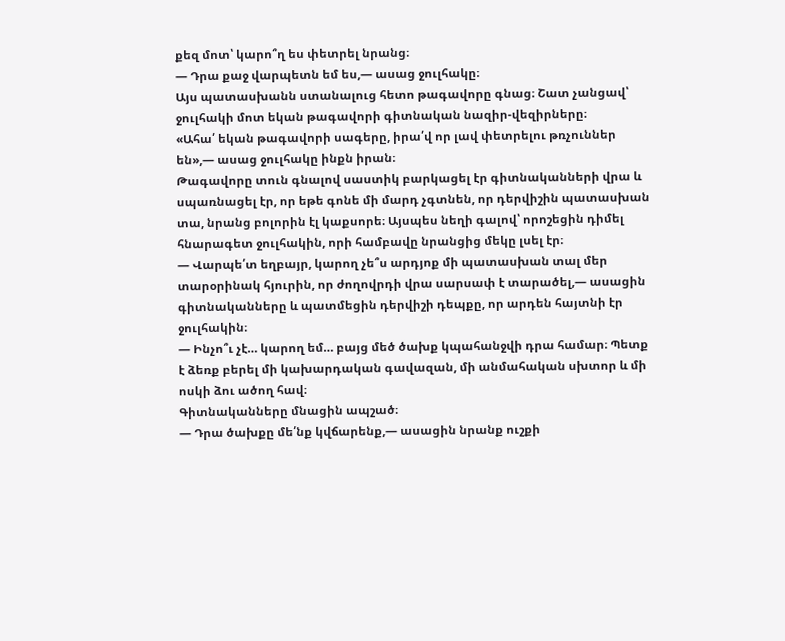քեզ մոտ՝ կարո՞ղ ես փետրել նրանց։
— Դրա քաջ վարպետն եմ ես,— ասաց ջուլհակը։
Այս պատասխանն ստանալուց հետո թագավորը գնաց։ Շատ չանցավ՝ ջուլհակի մոտ եկան թագավորի գիտնական նազիր-վեզիրները։
«Ահա՛ եկան թագավորի սագերը, իրա՛վ որ լավ փետրելու թռչուններ են»,— ասաց ջուլհակը ինքն իրան։
Թագավորը տուն գնալով սաստիկ բարկացել էր գիտնականների վրա և սպառնացել էր, որ եթե գոնե մի մարդ չգտնեն, որ դերվիշին պատասխան տա, նրանց բոլորին էլ կաքսորե։ Այսպես նեղի գալով՝ որոշեցին դիմել հնարագետ ջուլհակին, որի համբավը նրանցից մեկը լսել էր։
— Վարպե՛տ եղբայր, կարող չե՞ս արդյոք մի պատասխան տալ մեր տարօրինակ հյուրին, որ ժողովրդի վրա սարսափ է տարածել,— ասացին գիտնականները և պատմեցին դերվիշի դեպքը, որ արդեն հայտնի էր ջուլհակին։
— Ինչո՞ւ չէ… կարող եմ… բայց մեծ ծախք կպահանջվի դրա համար։ Պետք է ձեռք բերել մի կախարդական գավազան, մի անմահական սխտոր և մի ոսկի ձու ածող հավ։
Գիտնականները մնացին ապշած։
— Դրա ծախքը մե՛նք կվճարենք,— ասացին նրանք ուշքի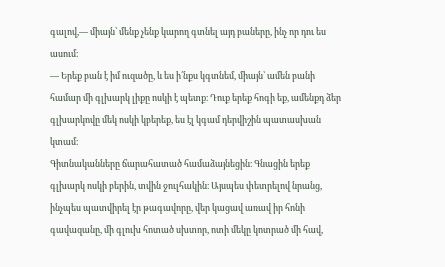գալով,— միայն՝ մենք չենք կարող գտնել այդ բաները, ինչ որ դու ես ասում։
— Երեք բան է իմ ուզածը, և ես ի՛նքս կգտնեմ, միայն՝ ամեն բանի համար մի գլխարկ լիքը ոսկի է պետք։ Դուք երեք հոգի եք, ամենքդ ձեր գլխարկովը մեկ ոսկի կբերեք, ես էլ կգամ դերվիշին պատասխան կտամ։
Գիտնականները ճարահատած համաձայնեցին։ Գնացին երեք գլխարկ ոսկի բերին, տվին ջուլհակին։ Այսպես փետրելով նրանց, ինչպես պատվիրել էր թագավորը, վեր կացավ առավ իր հոնի գավազանը, մի գլուխ հոտած սխտոր, ոտի մեկը կոտրած մի հավ,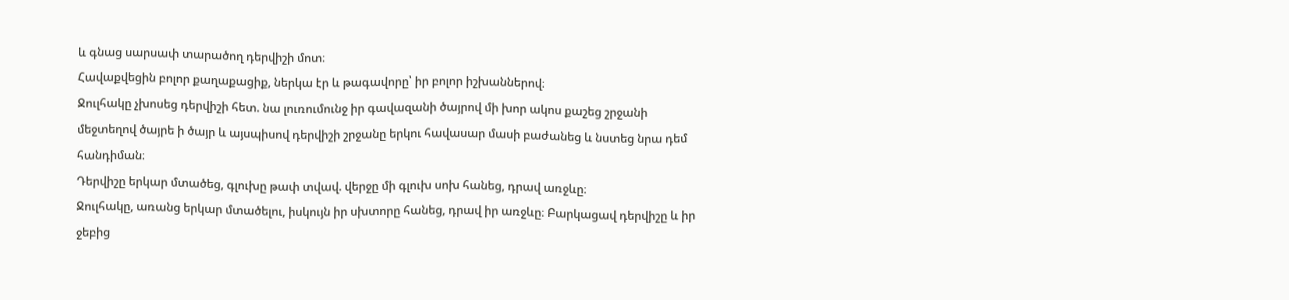և գնաց սարսափ տարածող դերվիշի մոտ։
Հավաքվեցին բոլոր քաղաքացիք, ներկա էր և թագավորը՝ իր բոլոր իշխաններով։
Ջուլհակը չխոսեց դերվիշի հետ. նա լուռումունջ իր գավազանի ծայրով մի խոր ակոս քաշեց շրջանի մեջտեղով ծայրե ի ծայր և այսպիսով դերվիշի շրջանը երկու հավասար մասի բաժանեց և նստեց նրա դեմ հանդիման։
Դերվիշը երկար մտածեց, գլուխը թափ տվավ. վերջը մի գլուխ սոխ հանեց, դրավ առջևը։
Ջուլհակը, առանց երկար մտածելու, իսկույն իր սխտորը հանեց, դրավ իր առջևը։ Բարկացավ դերվիշը և իր ջեբից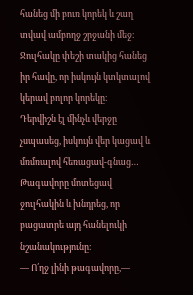հանեց մի բուռ կորեկ և շաղ տվավ ամբողջ շրջանի մեջ։
Ջուլհակը փեշի տակից հանեց իր հավը, որ իսկույն կտկտալով կերավ բոլոր կորեկը։
Դերվիշն էլ մինչև վերջը չսպասեց, իսկույն վեր կացավ և մռմռալով հեռացավ-գնաց…
Թագավորը մոտեցավ ջուլհակին և խնդրեց, որ բացատրե այդ հանելուկի նշանակությունը։
— Ո՛ղջ լինի թագավորը,—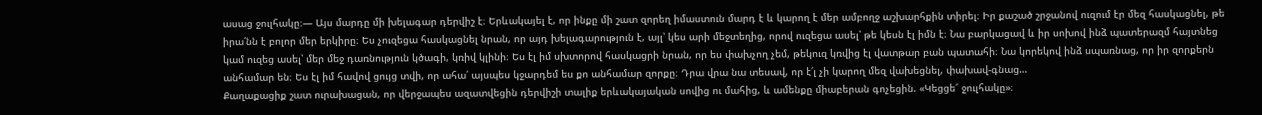ասաց ջուլհակը։— Այս մարդը մի խելագար դերվիշ է։ Երևակայել է, որ ինքը մի շատ զորեղ իմաստուն մարդ է և կարող է մեր ամբողջ աշխարհքին տիրել։ Իր քաշած շրջանով ուզում էր մեզ հասկացնել, թե իրա՛նն է բոլոր մեր երկիրը։ Ես չուզեցա հասկացնել նրան, որ այդ խելագարություն է, այլ՝ կես արի մեջտեղից, որով ուզեցա ասել՝ թե կեսն էլ իմն է։ Նա բարկացավ և իր սոխով ինձ պատերազմ հայտնեց կամ ուզեց ասել՝ մեր մեջ դառնություն կծագի, կռիվ կլինի։ Ես էլ իմ սխտորով հասկացրի նրան, որ ես փախչող չեմ, թեկուզ կռվից էլ վատթար բան պատահի։ Նա կորեկով ինձ սպառնաց, որ իր զորքերն անհամար են։ Ես էլ իմ հավով ցույց տվի, որ ահա՛ այսպես կջարդեմ ես քո անհամար զորքը։ Դրա վրա նա տեսավ, որ է՛լ չի կարող մեզ վախեցնել, փախավ-գնաց…
Քաղաքացիք շատ ուրախացան, որ վերջապես ազատվեցին դերվիշի տալիք երևակայական սովից ու մահից, և ամենքը միաբերան գոչեցին. «Կեցցե՜ ջուլհակը»։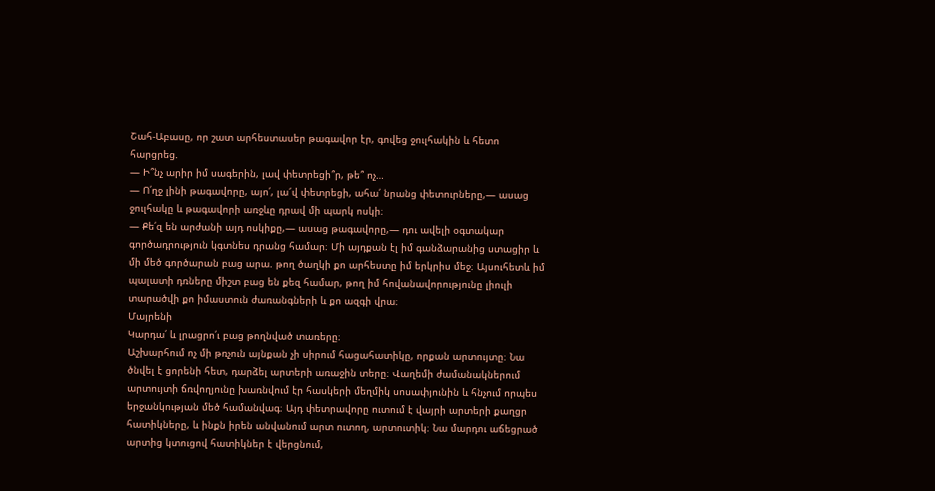Շահ-Աբասը, որ շատ արհեստասեր թագավոր էր, գովեց ջուլհակին և հետո հարցրեց.
— Ի՞նչ արիր իմ սագերին, լավ փետրեցի՞ր, թե՞ ոչ…
— Ո՛ղջ լինի թագավորը, այո՛, լա՜վ փետրեցի, ահա՛ նրանց փետուրները,— ասաց ջուլհակը և թագավորի առջևը դրավ մի պարկ ոսկի։
— Քե՛զ են արժանի այդ ոսկիքը,— ասաց թագավորը,— դու ավելի օգտակար գործադրություն կգտնես դրանց համար։ Մի այդքան էլ իմ գանձարանից ստացիր և մի մեծ գործարան բաց արա. թող ծաղկի քո արհեստը իմ երկրիս մեջ։ Այսուհետև իմ պալատի դռները միշտ բաց են քեզ համար, թող իմ հովանավորությունը լիուլի տարածվի քո իմաստուն ժառանգների և քո ազգի վրա։
Մայրենի
Կարդա՛ և լրացրո՛ւ բաց թողնված տառերը։
Աշխարհում ոչ մի թռչուն այնքան չի սիրում հացահատիկը, որքան արտույտը։ Նա ծնվել է ցորենի հետ, դարձել արտերի առաջին տերը։ Վաղեմի ժամանակներում արտույտի ճռվողյունը խառնվում էր հասկերի մեղմիկ սոսափյունին և հնչում որպես երջանկության մեծ համանվագ։ Այդ փետրավորը ուտում է վայրի արտերի քաղցր հատիկները, և ինքն իրեն անվանում արտ ուտող, արտուտիկ։ Նա մարդու աճեցրած արտից կտուցով հատիկներ է վերցնում,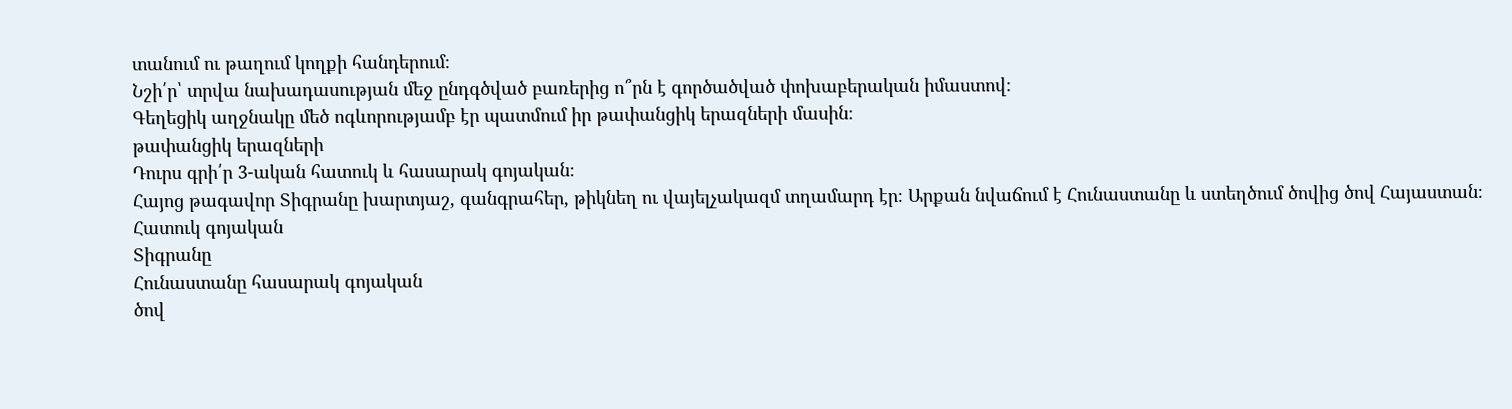տանում ու թաղում կողքի հանդերում։
Նշի՛ր՝ տրվա նախադասության մեջ ընդգծված բառերից ո՞րն է գործածված փոխաբերական իմաստով։
Գեղեցիկ աղջնակը մեծ ոգևորությամբ էր պատմում իր թափանցիկ երազների մասին։
թափանցիկ երազների
Դուրս գրի՛ր 3-ական հատուկ և հասարակ գոյական։
Հայոց թագավոր Տիգրանը խարտյաշ, գանգրահեր, թիկնեղ ու վայելչակազմ տղամարդ էր։ Արքան նվաճում է Հունաստանը և ստեղծում ծովից ծով Հայաստան։
Հատուկ գոյական
Տիգրանը
Հունաստանը հասարակ գոյական
ծով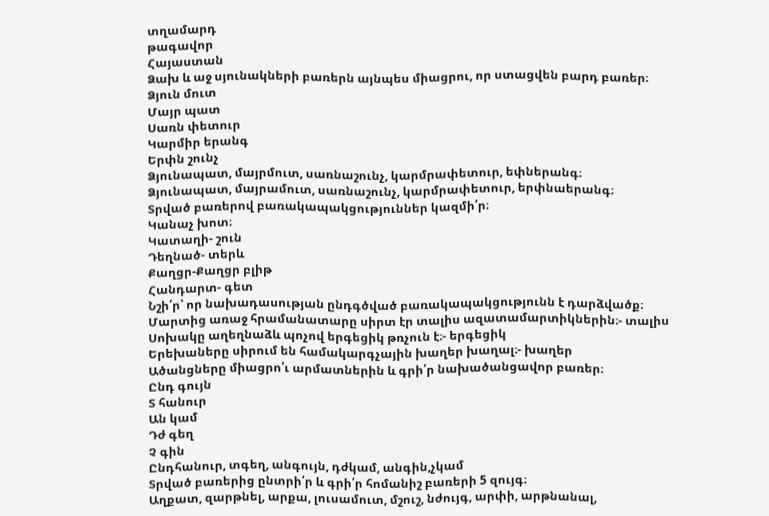տղամարդ
թագավոր
Հայաստան
Ձախ և աջ սյունակների բառերն այնպես միացրու, որ ստացվեն բարդ բառեր։
Ձյուն մուտ
Մայր պատ
Սառն փետուր
Կարմիր երանգ
Երփն շունչ
Ձյունապատ, մայրմուտ, սառնաշունչ, կարմրափետուր, եփներանգ։
Ձյունապատ, մայրամուտ, սառնաշունչ, կարմրափետուր, երփնաերանգ։
Տրված բառերով բառակապակցություններ կազմի՛ր։
Կանաչ խոտ։
Կատաղի- շուն
Դեղնած- տերև
Քաղցր-Քաղցր բլիթ
Հանդարտ- գետ
Նշի՛ր՝ որ նախադասության ընդգծված բառակապակցությունն է դարձվածք։
Մարտից առաջ հրամանատարը սիրտ էր տալիս ազատամարտիկներին։- տալիս
Սոխակը աղեղնաձև պոչով երգեցիկ թռչուն է։- երգեցիկ
Երեխաները սիրում են համակարգչային խաղեր խաղալ։- խաղեր
Ածանցները միացրո՛ւ արմատներին և գրի՛ր նախածանցավոր բառեր։
Ընդ գույն
Տ հանուր
Ան կամ
Դժ գեղ
Չ գին
Ընդհանուր, տգեղ, անգույն, դժկամ, անգին,չկամ
Տրված բառերից ընտրի՛ր և գրի՛ր հոմանիշ բառերի 5 զույգ։
Աղքատ, զարթնել, արքա, լուսամուտ, մշուշ, նժույգ, արփի, արթնանալ,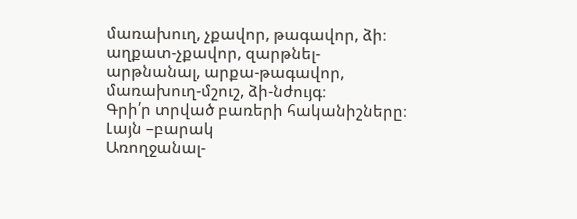մառախուղ, չքավոր, թագավոր, ձի։
աղքատ-չքավոր, զարթնել-արթնանալ, արքա-թագավոր, մառախուղ-մշուշ, ձի-նժույգ։
Գրի՛ր տրված բառերի հականիշները։
Լայն –բարակ
Առողջանալ-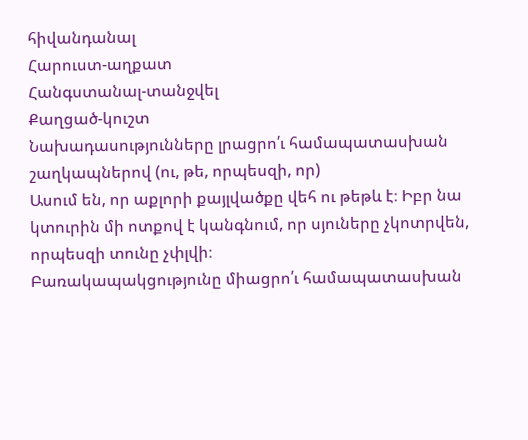հիվանդանալ
Հարուստ-աղքատ
Հանգստանալ-տանջվել
Քաղցած-կուշտ
Նախադասությունները լրացրո՛ւ համապատասխան շաղկապներով (ու, թե, որպեսզի, որ)
Ասում են, որ աքլորի քայլվածքը վեհ ու թեթև է։ Իբր նա կտուրին մի ոտքով է կանգնում, որ սյուները չկոտրվեն, որպեսզի տունը չփլվի։
Բառակապակցությունը միացրո՛ւ համապատասխան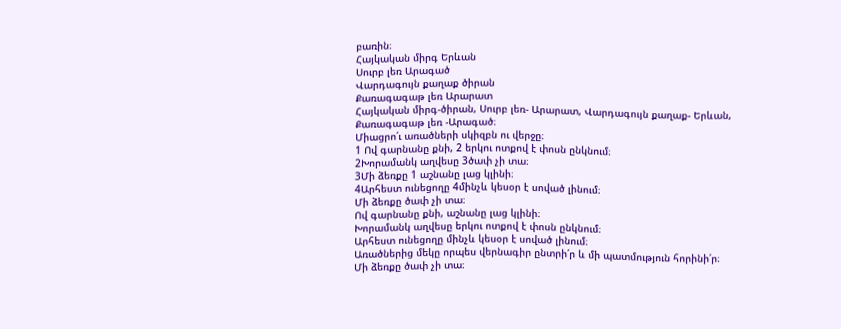բառին։
Հայկական միրգ Երևան
Սուրբ լեռ Արագած
Վարդագույն քաղաք ծիրան
Քառագագաթ լեռ Արարատ
Հայկական միրգ-ծիրան, Սուրբ լեռ- Արարատ, Վարդագույն քաղաք- Երևան, Քառագագաթ լեռ -Արագած։
Միացրո՛ւ առածների սկիզբն ու վերջը։
1 Ով գարնանը քնի, 2 երկու ոտքով է փոսն ընկնում։
2Խորամանկ աղվեսը 3ծափ չի տա։
3Մի ձեռքը 1 աշնանը լաց կլինի։
4Արհեստ ունեցողը 4մինչև կեսօր է սոված լինում։
Մի ձեռքը ծափ չի տա։
Ով գարնանը քնի, աշնանը լաց կլինի։
Խորամանկ աղվեսը երկու ոտքով է փոսն ընկնում։
Արհեստ ունեցողը մինչև կեսօր է սոված լինում։
Առածներից մեկը որպես վերնագիր ընտրի՛ր և մի պատմություն հորինի՛ր։
Մի ձեռքը ծափ չի տա։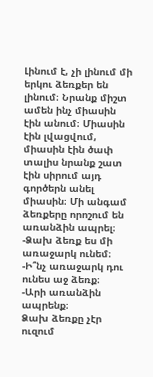Լինում է, չի լինում մի երկու ձեռքեր են լինում։ Նրանք միշտ ամեն ինչ միասին էին անում։ Միասին էին լվացվում, միասին էին ծափ տալիս նրանք շատ էին սիրում այդ գործերն անել միասին։ Մի անգամ ձեռքերը որոշում են առանձին ապրել։
-Ձախ ձեռք ես մի առաջարկ ունեմ։
-Ի՞նչ առաջարկ դու ունես աջ ձեռք։
-Արի առանձին ապրենք։
Ձախ ձեռքը չէր ուզում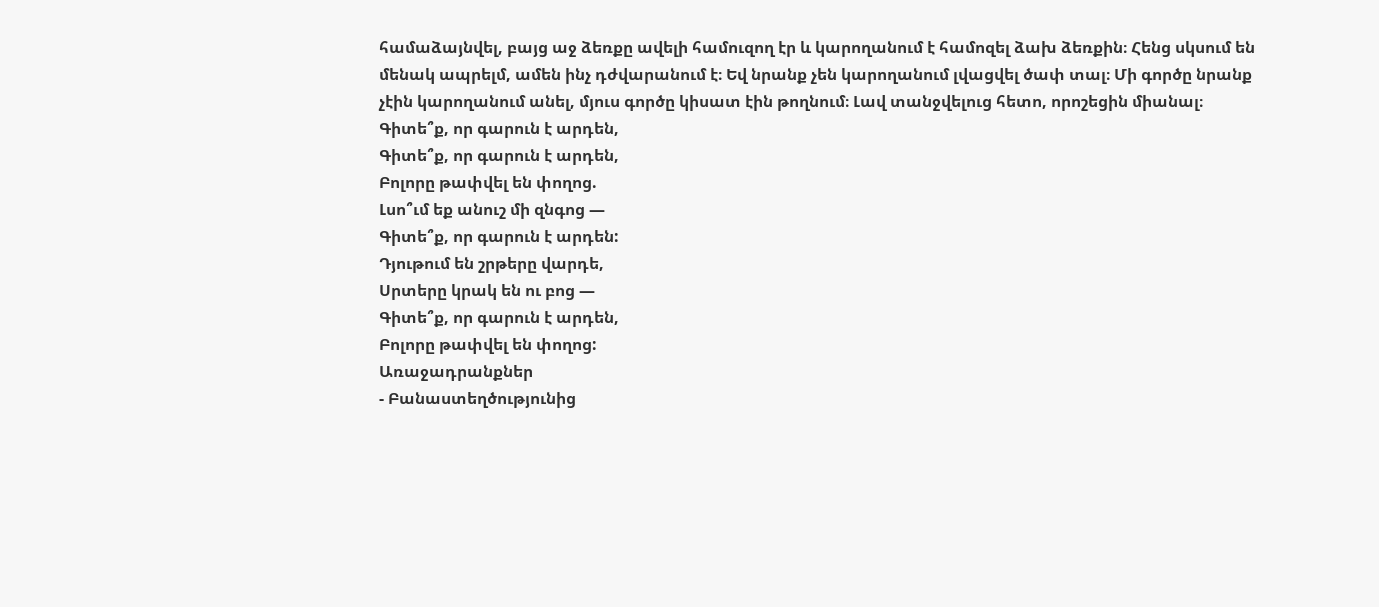համաձայնվել, բայց աջ ձեռքը ավելի համուզող էր և կարողանում է համոզել ձախ ձեռքին։ Հենց սկսում են մենակ ապրելմ, ամեն ինչ դժվարանում է։ Եվ նրանք չեն կարողանում լվացվել ծափ տալ։ Մի գործը նրանք չէին կարողանում անել, մյուս գործը կիսատ էին թողնում։ Լավ տանջվելուց հետո, որոշեցին միանալ։
Գիտե՞ք, որ գարուն է արդեն,
Գիտե՞ք, որ գարուն է արդեն,
Բոլորը թափվել են փողոց.
Լսո՞ւմ եք անուշ մի զնգոց —
Գիտե՞ք, որ գարուն է արդեն:
Դյութում են շրթերը վարդե,
Սրտերը կրակ են ու բոց —
Գիտե՞ք, որ գարուն է արդեն,
Բոլորը թափվել են փողոց:
Առաջադրանքներ
- Բանաստեղծությունից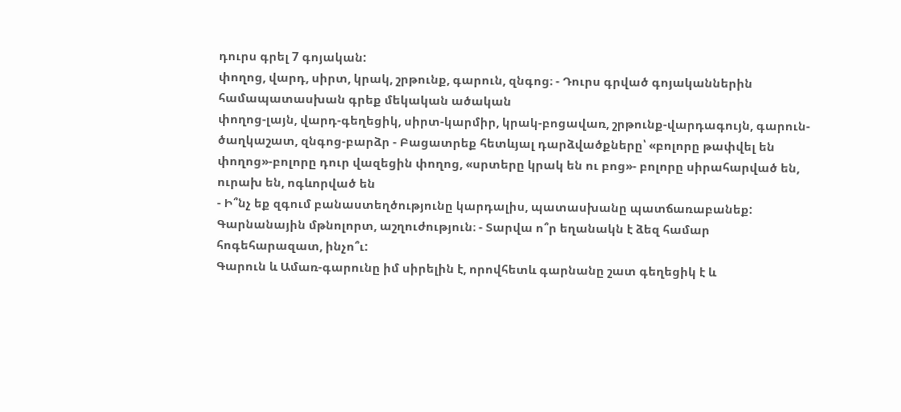դուրս գրել 7 գոյական:
փողոց, վարդ, սիրտ, կրակ, շրթունք, գարուն, զնգոց։ - Դուրս գրված գոյականներին համապատասխան գրեք մեկական ածական
փողոց-լայն, վարդ-գեղեցիկ, սիրտ-կարմիր, կրակ-բոցավառ, շրթունք-վարդագույն, գարուն-ծաղկաշատ, զնգոց-բարձր - Բացատրեք հետևյալ դարձվածքները՝ «բոլորը թափվել են փողոց»-բոլորը դուր վազեցին փողոց, «սրտերը կրակ են ու բոց»- բոլորը սիրահարված են, ուրախ են, ոգևորված են
- Ի՞նչ եք զգում բանաստեղծությունը կարդալիս, պատասխանը պատճառաբանեք:
Գարնանային մթնոլորտ, աշղուժություն։ - Տարվա ո՞ր եղանակն է ձեզ համար հոգեհարազատ, ինչո՞ւ:
Գարուն և Ամառ-գարունը իմ սիրելին է, որովհետև գարնանը շատ գեղեցիկ է և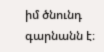իմ ծնունդ գարնանն է։